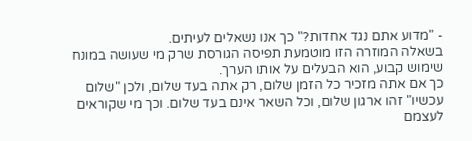- "מדוע אתם נגד אחדות?" כך אנו נשאלים לעיתים.
בשאלה המוזרה הזו מוטמעת תפיסה הגורסת שרק מי שעושה במונח שימוש קבוע, הוא הבעלים על אותו הערך.
כך אם אתה מזכיר כל הזמן שלום, רק אתה בעד שלום, ולכן "שלום עכשיו" זהו ארגון שלום, וכל השאר אינם בעד שלום. וכך מי שקוראים לעצמם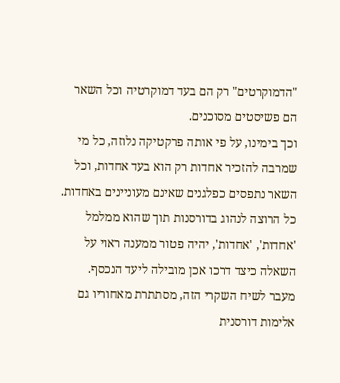"הדמוקרטים" רק הם בעד דמוקרטיה וכל השאר הם פשיסטים מסוכנים.
וכך בימינו, על פי אותה פרקטיקה נלוזה, כל מי שמרבה להזכיר אחדות רק הוא בעד אחדות, וכל השאר נתפסים כפלגנים שאינם מעוניינים באחדות.
כל הרוצה לנהוג בדורסנות תוך שהוא ממלמל 'אחדות', 'אחדות', יהיה פטור ממענה ראוי על השאלה כיצד דרכו אכן מובילה ליעד הנכסף.
מעבר לשיח השקרי הזה, מסתתרת מאחוריו גם אלימות דורסנית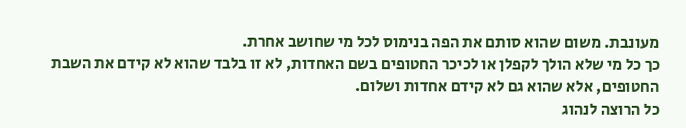מעונבת. משום שהוא סותם את הפה בנימוס לכל מי שחושב אחרת.
כך כל מי שלא הולך לקפלן או לכיכר החטופים בשם האחדות, לא זו בלבד שהוא לא קידם את השבת החטופים, אלא שהוא גם לא קידם אחדות ושלום.
כל הרוצה לנהוג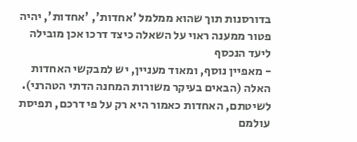בדורסנות תוך שהוא ממלמל 'אחדות', 'אחדות', יהיה פטור ממענה ראוי על השאלה כיצד דרכו אכן מובילה ליעד הנכסף
- מאפיין נוסף, ומאוד מעניין, יש למבקשי האחדות האלה (הבאים בעיקר משורות המחנה הדתי הטהרני).
לשיטתם, האחדות כאמור היא רק על פי דרכם, תפיסת עולמם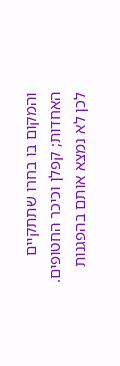והמקום בו בחרו שתתקיים האחדות; קפלן וכיכר החטופים.
לכן לא נמצא אותם בהפגנות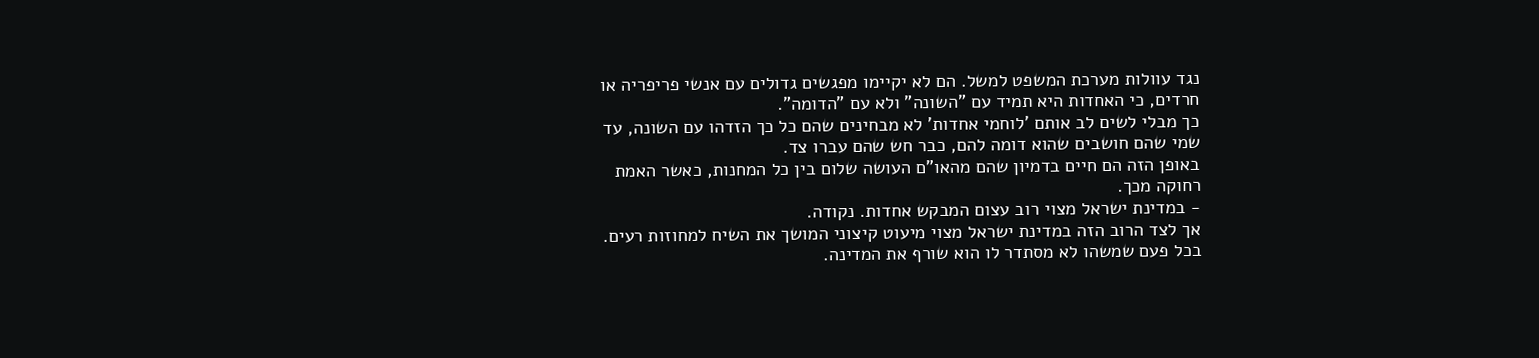נגד עוולות מערכת המשפט למשל. הם לא יקיימו מפגשים גדולים עם אנשי פריפריה או חרדים, כי האחדות היא תמיד עם "השונה" ולא עם "הדומה".
כך מבלי לשים לב אותם 'לוחמי אחדות' לא מבחינים שהם כל כך הזדהו עם השונה, עד שמי שהם חושבים שהוא דומה להם, כבר חש שהם עברו צד.
באופן הזה הם חיים בדמיון שהם מהאו"ם העושה שלום בין כל המחנות, כאשר האמת רחוקה מכך.
- במדינת ישראל מצוי רוב עצום המבקש אחדות. נקודה.
אך לצד הרוב הזה במדינת ישראל מצוי מיעוט קיצוני המושך את השיח למחוזות רעים. בכל פעם שמשהו לא מסתדר לו הוא שורף את המדינה.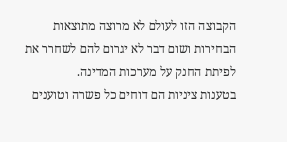הקבוצה הזו לעולם לא מרוצה מתוצאות הבחירות ושום דבר לא יגרום להם לשחרר את לפיתת החנק על מערכות המדינה.
בטענות ציניות הם דוחים כל פשרה וטוענים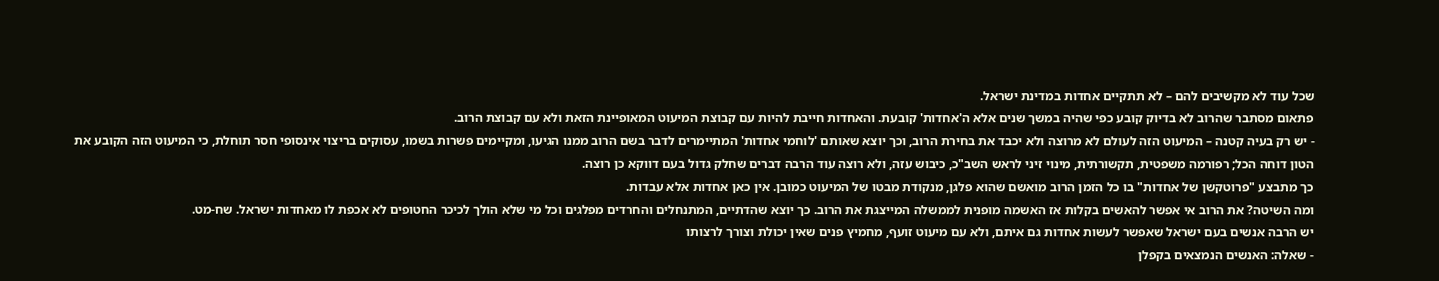שכל עוד לא מקשיבים להם – לא תתקיים אחדות במדינת ישראל.
פתאום מסתבר שהרוב לא בדיוק קובע כפי שהיה במשך שנים אלא ה'אחדות' קובעת. והאחדות חייבת להיות עם קבוצת המיעוט המאופיינת הזאת ולא עם קבוצת הרוב.
- יש רק בעיה קטנה – המיעוט הזה לעולם לא מרוצה ולא יכבד את בחירת הרוב, וכך יוצא שאותם 'לוחמי אחדות' המתיימרים לדבר בשם הרוב ממנו הגיעו, ומקיימים פשרות בשמו, עסוקים בריצוי אינסופי חסר תוחלת, כי המיעוט הזה הקובע את הטון דוחה הכל; רפורמה משפטית, תקשורתית, מינוי זיני לראש השב"כ, כיבוש עזה, ולא רוצה עוד הרבה דברים שחלק גדול בעם דווקא כן רוצה.
כך מתבצע "פרוטקשן של אחדות" בו כל הזמן הרוב מואשם שהוא פלגן, מנקודת מבטו של המיעוט כמובן. אין כאן אחדות אלא עבדות.
ומה השיטה? את הרוב אי אפשר להאשים בקלות אז האשמה מופנית לממשלה המייצגת את הרוב. כך יוצא שהדתיים, המתנחלים והחרדים מפלגים וכל מי שלא הולך לכיכר החטופים לא אכפת לו מאחדות ישראל. שח-מט.
יש הרבה אנשים בעם ישראל שאפשר לעשות אחדות גם איתם, ולא עם מיעוט זועף, מחמיץ פנים שאין יכולת וצורך לרצותו
- שאלה: האנשים הנמצאים בקפלן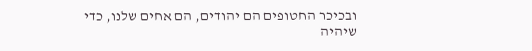ובכיכר החטופים הם יהודים, הם אחים שלנו, כדי שיהיה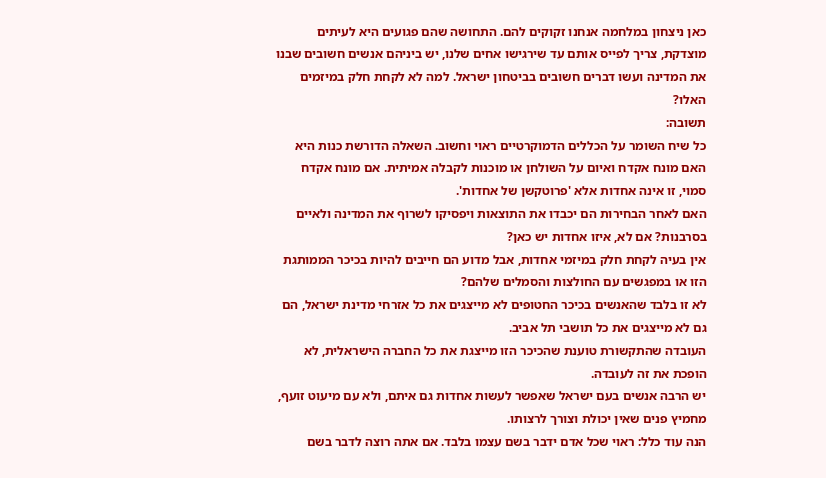כאן ניצחון במלחמה אנחנו זקוקים להם. התחושה שהם פגועים היא לעיתים מוצדקת, צריך לפייס אותם עד שירגישו אחים שלנו, יש ביניהם אנשים חשובים שבנו את המדינה ועשו דברים חשובים בביטחון ישראל. למה לא לקחת חלק במיזמים האלו?
תשובה:
כל שיח השומר על הכללים הדמוקרטיים ראוי וחשוב. השאלה הדורשת כנות היא האם מונח אקדח ואיום על השולחן או מוכנות לקבלה אמיתית. אם מונח אקדח סמוי, זו אינה אחדות אלא 'פרוטקשן של אחדות'.
האם לאחר הבחירות הם יכבדו את התוצאות ויפסיקו לשרוף את המדינה ולאיים בסרבנות? אם לא, איזו אחדות יש כאן?
אין בעיה לקחת חלק במיזמי אחדות, אבל מדוע הם חייבים להיות בכיכר הממותגת הזו או במפגשים עם החולצות והסמלים שלהם?
לא זו בלבד שהאנשים בכיכר החטופים לא מייצגים את כל אזרחי מדינת ישראל, הם גם לא מייצגים את כל תושבי תל אביב.
העובדה שהתקשורת טוענת שהכיכר הזו מייצגת את כל החברה הישראלית, לא הופכת את זה לעובדה.
יש הרבה אנשים בעם ישראל שאפשר לעשות אחדות גם איתם, ולא עם מיעוט זועף, מחמיץ פנים שאין יכולת וצורך לרצותו.
הנה עוד כלל: ראוי שכל אדם ידבר בשם עצמו בלבד. אם אתה רוצה לדבר בשם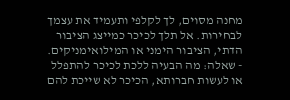מחנה מסוים, לך לקלפי ותעמיד את עצמך לבחירות. אל תלך לכיכר כמייצג הציבור הדתי, הציבור הימני או המילואימניקים.
- שאלה: מה הבעיה ללכת לכיכר להתפלל או לעשות חברותא, הכיכר לא שייכת להם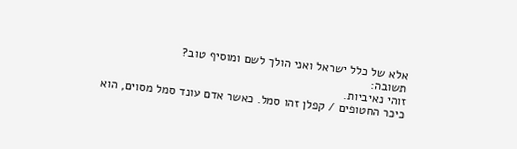אלא של כלל ישראל ואני הולך לשם ומוסיף טוב?
תשובה:
זוהי נאיביות.
כיכר החטופים / קפלן זהו סמל. כאשר אדם עונד סמל מסוים, הוא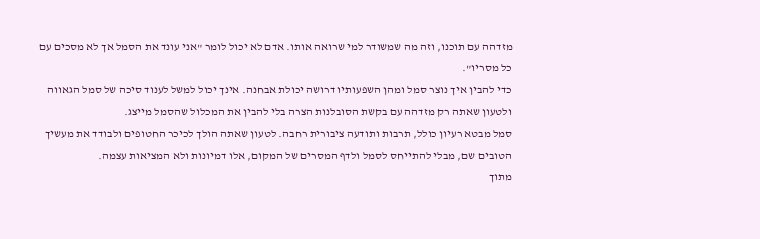מזדהה עם תוכנו, וזה מה שמשודר למי שרואה אותו. אדם לא יכול לומר "אני עונד את הסמל אך לא מסכים עם כל מסריו".
כדי להבין איך נוצר סמל ומהן השפעותיו דרושה יכולת אבחנה. אינך יכול למשל לענוד סיכה של סמל הגאווה ולטעון שאתה רק מזדהה עם בקשת הסובלנות הצרה בלי להבין את המכלול שהסמל מייצג.
סמל מבטא רעיון כולל, תרבות ותודעה ציבורית רחבה. לטעון שאתה הולך לכיכר החטופים ולבודד את מעשיך הטובים שם, מבלי להתייחס לסמל ולדף המסרים של המקום, אלו דמיונות ולא המציאות עצמה.
מתוך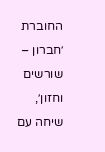החוברת ׳חברון – שורשים וחזון׳, שיחה עם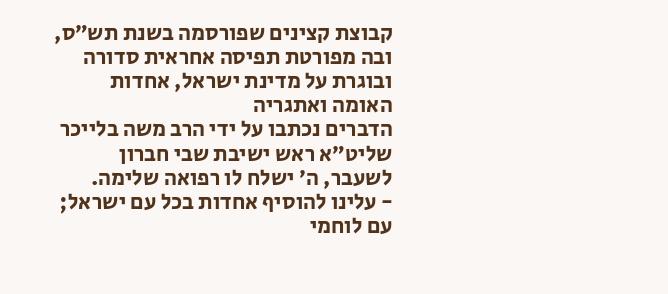קבוצת קצינים שפורסמה בשנת תש״ס,
ובה מפורטת תפיסה אחראית סדורה ובוגרת על מדינת ישראל, אחדות האומה ואתגריה
הדברים נכתבו על ידי הרב משה בלייכר שליט״א ראש ישיבת שבי חברון לשעבר, ה׳ ישלח לו רפואה שלימה.
- עלינו להוסיף אחדות בכל עם ישראל; עם לוחמי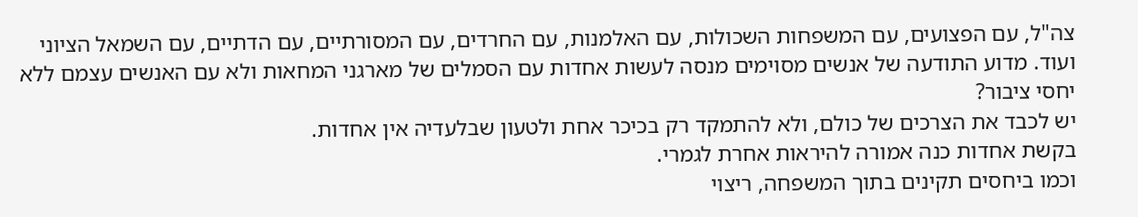צה"ל, עם הפצועים, עם המשפחות השכולות, עם האלמנות, עם החרדים, עם המסורתיים, עם הדתיים, עם השמאל הציוני ועוד. מדוע התודעה של אנשים מסוימים מנסה לעשות אחדות עם הסמלים של מארגני המחאות ולא עם האנשים עצמם ללא יחסי ציבור?
יש לכבד את הצרכים של כולם, ולא להתמקד רק בכיכר אחת ולטעון שבלעדיה אין אחדות.
בקשת אחדות כנה אמורה להיראות אחרת לגמרי.
וכמו ביחסים תקינים בתוך המשפחה, ריצוי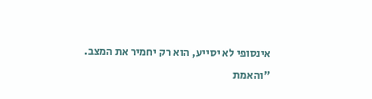אינסופי לא יסייע, הוא רק יחמיר את המצב.
"והאמת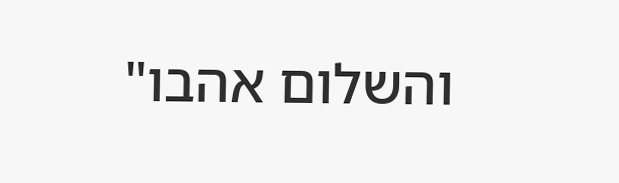והשלום אהבו"